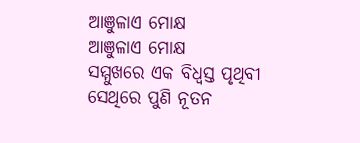ଆଞୁଳାଏ ମୋକ୍ଷ
ଆଞୁଳାଏ ମୋକ୍ଷ
ସମ୍ମୁଖରେ ଏକ ବିଧ୍ବସ୍ତ ପୃଥିବୀ
ସେଥିରେ ପୁଣି ନୂତନ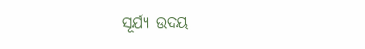ସୂର୍ଯ୍ୟ ଉଦୟ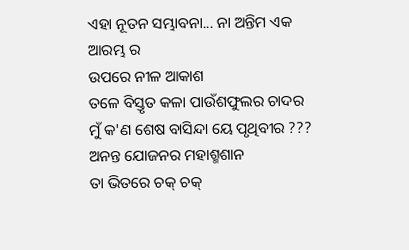ଏହା ନୂତନ ସମ୍ଭାବନା... ନା ଅନ୍ତିମ ଏକ ଆରମ୍ଭ ର
ଉପରେ ନୀଳ ଆକାଶ
ତଳେ ବିସ୍ତୃତ କଳା ପାଉଁଶଫୁଲର ଚାଦର
ମୁଁ କ'ଣ ଶେଷ ବାସିନ୍ଦା ୟେ ପୃଥିବୀର ???
ଅନନ୍ତ ଯୋଜନର ମହାଶ୍ମଶାନ
ତା ଭିତରେ ଚକ୍ ଚକ୍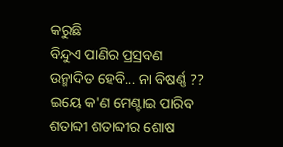କରୁଛି
ବିନ୍ଦୁଏ ପାଣିର ପ୍ରସ୍ରବଣ
ଉନ୍ମାଦିତ ହେବି... ନା ବିଷର୍ଣ୍ଣ ??
ଇୟେ କ'ଣ ମେଣ୍ଟାଇ ପାରିବ
ଶତାବ୍ଦୀ ଶତାବ୍ଦୀର ଶୋଷ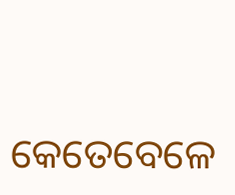କେତେବେଳେ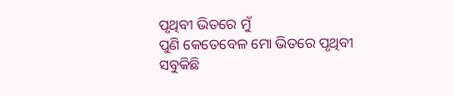ପୃଥିବୀ ଭିତରେ ମୁଁ
ପୁଣି କେତେବେଳ ମୋ ଭିତରେ ପୃଥିବୀ
ସବୁକିଛି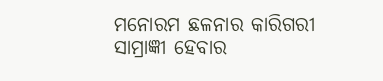ମନୋରମ ଛଳନାର କାରିଗରୀ
ସାମ୍ରାଜ୍ଞୀ ହେବାର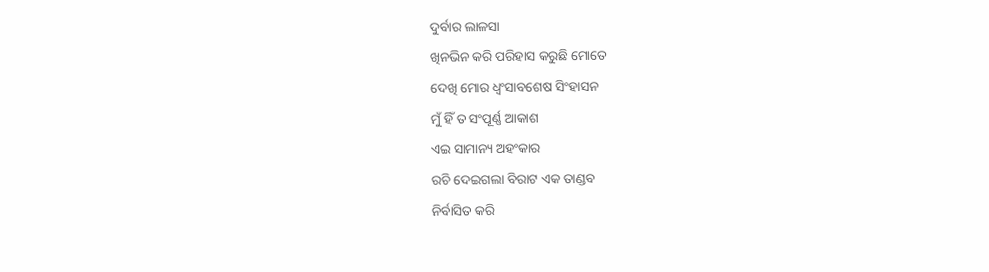ଦୁର୍ବାର ଲାଳସା
ଖିନଭିନ କରି ପରିହାସ କରୁଛି ମୋତେ
ଦେଖି ମୋର ଧ୍ବଂସାବଶେଷ ସିଂହାସନ
ମୁଁ ହିଁ ତ ସଂପୂର୍ଣ୍ଣ ଆକାଶ
ଏଇ ସାମାନ୍ୟ ଅହଂକାର
ରଚି ଦେଇଗଲା ବିରାଟ ଏକ ତାଣ୍ଡବ
ନିର୍ବାସିତ କରି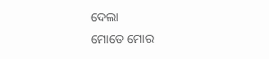ଦେଲା
ମୋତେ ମୋର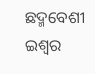ଛଦ୍ମବେଶୀ ଇଶ୍ୱର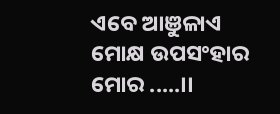ଏବେ ଆଞୁଳାଏ ମୋକ୍ଷ ଉପସଂହାର ମୋର .....।।